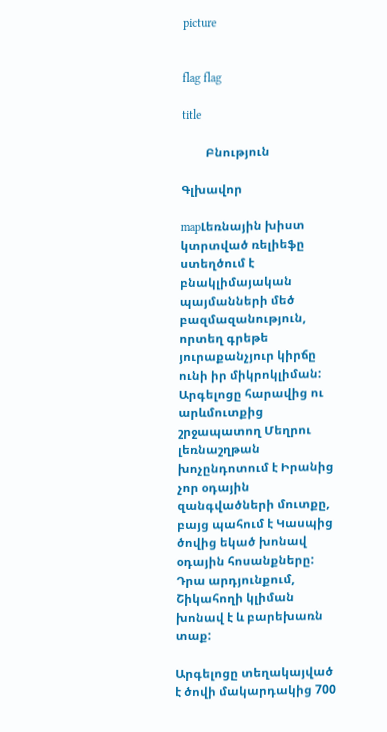picture


flag flag

title

        Բնություն

Գլխավոր

mapԼեռնային խիստ կտրտված ռելիեֆը ստեղծում է բնակլիմայական պայմանների մեծ բազմազանություն, որտեղ գրեթե յուրաքանչյուր կիրճը ունի իր միկրոկլիման: Արգելոցը հարավից ու արևմուտքից շրջապատող Մեղրու լեռնաշղթան խոչընդոտում է Իրանից չոր օդային զանգվածների մուտքը, բայց պահում է Կասպից ծովից եկած խոնավ օդային հոսանքները: Դրա արդյունքում, Շիկահողի կլիման խոնավ է և բարեխառն տաք:

Արգելոցը տեղակայված է ծովի մակարդակից 700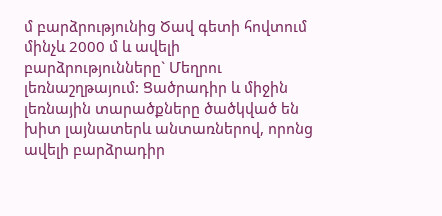մ բարձրությունից Ծավ գետի հովտում մինչև 2000 մ և ավելի բարձրությունները` Մեղրու լեռնաշղթայում: Ցածրադիր և միջին լեռնային տարածքները ծածկված են խիտ լայնատերև անտառներով, որոնց ավելի բարձրադիր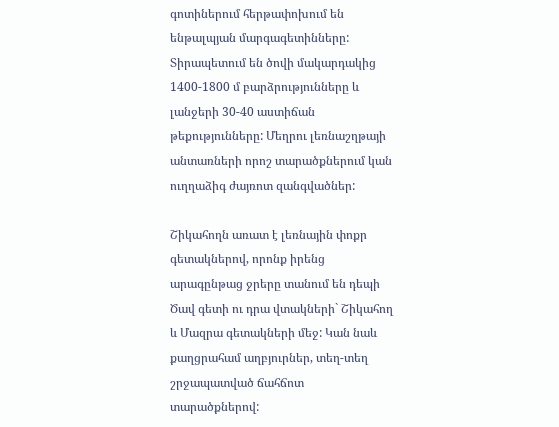գոտիներում հերթափոխում են ենթալպյան մարգագետինները: Տիրապետում են ծովի մակարդակից 1400-1800 մ բարձրությունները և լանջերի 30-40 աստիճան թեքությունները: Մեղրու լեռնաշղթայի անտառների որոշ տարածքներում կան ուղղաձիգ ժայռոտ զանգվածներ:

Շիկահողն առատ է լեռնային փոքր գետակներով, որոնք իրենց արագընթաց ջրերը տանում են դեպի Ծավ գետի ու դրա վտակների` Շիկահող և Մազրա գետակների մեջ: Կան նաև քաղցրահամ աղբյուրներ, տեղ-տեղ շրջապատված ճահճոտ տարածքներով: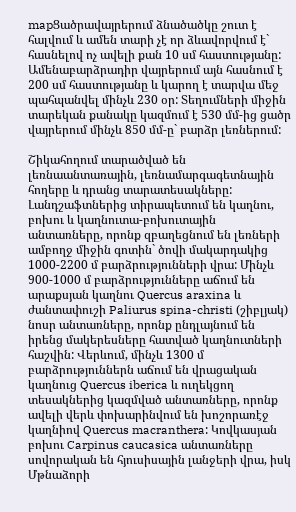mapՑածրավայրերում ձնածածկը շուտ է հալվում և ամեն տարի չէ որ ձևավորվում է` հասնելով ոչ ավելի քան 10 սմ հաստությանը: Ամենաբարձրադիր վայրերում այն հասնում է 200 սմ հաստությանը և կարող է տարվա մեջ պահպանվել մինչև 230 օր: Տեղումների միջին տարեկան քանակը կազմում է 530 մմ-ից ցածր վայրերում մինչև 850 մմ-ը` բարձր լեռներում:

Շիկահողում տարածված են լեռնաանտառային, լեռնամարգագետնային հողերը և դրանց տարատեսակները: Լանդշաֆտներից տիրապետում են կաղնու, բոխու և կաղնուտա-բոխուտային անտառները, որոնք զբաղեցնում են լեռների ամբողջ միջին գոտին` ծովի մակարդակից 1000-2200 մ բարձրությունների վրա: Մինչև 900-1000 մ բարձրությունները աճում են արաքսյան կաղնու Quercus araxina և ժանտափուշի Paliurus spina-christi (շիբլյակ) նոսր անտառները, որոնք ընդլայնում են իրենց մակերեսները հատված կաղնուտների հաշվին: Վերևում, մինչև 1300 մ բարձրություններն աճում են վրացական կաղնուց Quercus iberica և ուղեկցող տեսակներից կազմված անտառները, որոնք ավելի վերև փոխարինվում են խոշորառէջ կաղնիով Quercus macranthera: Կովկասյան բոխու Carpinus caucasica անտառները սովորական են հյուսիսային լանջերի վրա, իսկ Մթնաձորի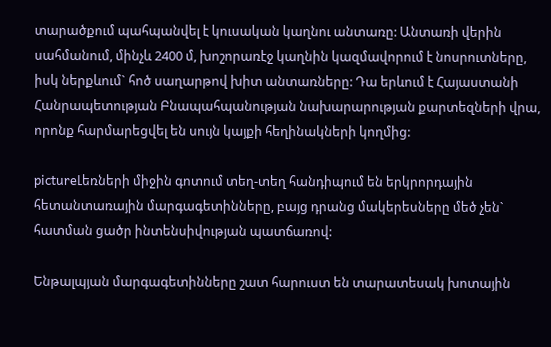տարածքում պահպանվել է կուսական կաղնու անտառը: Անտառի վերին սահմանում, մինչև 2400 մ, խոշորառէջ կաղնին կազմավորում է նոսրուտները, իսկ ներքևում` հոծ սաղարթով խիտ անտառները: Դա երևում է Հայաստանի Հանրապետության Բնապահպանության նախարարության քարտեզների վրա, որոնք հարմարեցվել են սույն կայքի հեղինակների կողմից:

pictureԼեռների միջին գոտում տեղ-տեղ հանդիպում են երկրորդային հետանտառային մարգագետինները, բայց դրանց մակերեսները մեծ չեն` հատման ցածր ինտենսիվության պատճառով:

Ենթալպյան մարգագետինները շատ հարուստ են տարատեսակ խոտային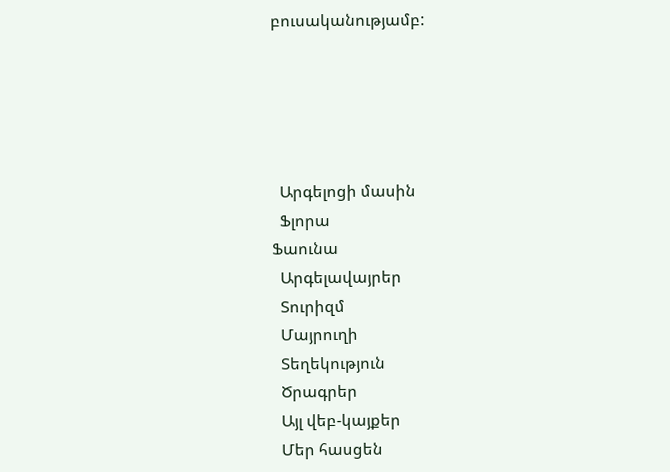բուսականությամբ:





  Արգելոցի մասին
  Ֆլորա
Ֆաունա
  Արգելավայրեր
  Տուրիզմ
  Մայրուղի
  Տեղեկություն
  Ծրագրեր
  Այլ վեբ-կայքեր
  Մեր հասցեն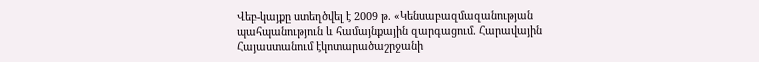Վեբ-կայքը ստեղծվել է 2009 թ. «Կենսաբազմազանության պահպանություն և համայնքային զարգացում. Հարավային Հայաստանում էկոտարածաշրջանի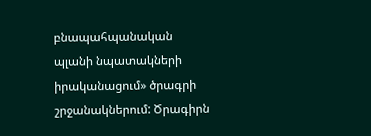բնապահպանական պլանի նպատակների իրականացում» ծրագրի շրջանակներում: Ծրագիրն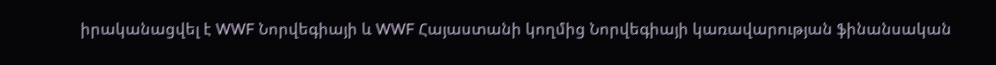իրականացվել է WWF Նորվեգիայի և WWF Հայաստանի կողմից Նորվեգիայի կառավարության ֆինանսական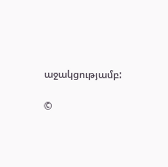աջակցությամբ:

©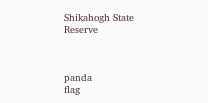Shikahogh State Reserve



panda
flag